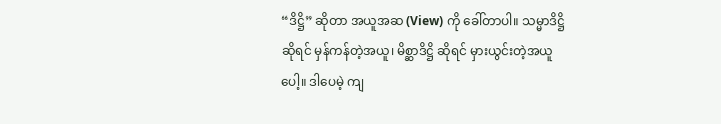“ဒိဋ္ဌိ” ဆိုတာ အယူအဆ (View) ကို ခေါ်တာပါ။ သမ္မာဒိဋ္ဌိ ဆိုရင် မှန်ကန်တဲ့အယူ၊ မိစ္ဆာဒိဋ္ဌိ ဆိုရင် မှားယွင်းတဲ့အယူပေါ့။ ဒါပေမဲ့ ကျ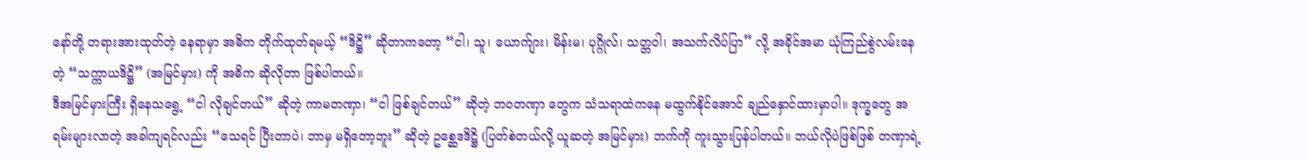နော်တို့ တရားအားထုတ်တဲ့ နေရာမှာ အဓိက တိုက်ထုတ်ရမယ့် “ဒိဋ္ဌိ” ဆိုတာကတော့ “ငါ၊ သူ၊ ယောက်ျား၊ မိန်းမ၊ ပုဂ္ဂိုလ်၊ သတ္တဝါ၊ အသက်လိပ်ပြာ” လို့ အခိုင်အမာ ယုံကြည်စွဲလမ်းနေတဲ့ “သက္ကာယဒိဋ္ဌိ” (အမြင်မှား) ကို အဓိက ဆိုလိုတာ ဖြစ်ပါတယ်။
ဒီအမြင်မှားကြီး ရှိနေသရွေ့ “ငါ လိုချင်တယ်” ဆိုတဲ့ ကာမတဏှာ၊ “ငါ ဖြစ်ချင်တယ်” ဆိုတဲ့ ဘဝတဏှာ တွေက သံသရာထဲကနေ မထွက်နိုင်အောင် ချည်နှောင်ထားမှာပါ။ ဒုက္ခတွေ အရမ်းများလာတဲ့ အခါကျရင်လည်း “သေရင် ပြီးတာပဲ၊ ဘာမှ မရှိတော့ဘူး” ဆိုတဲ့ ဥစ္ဆေဒဒိဋ္ဌိ (ပြတ်စဲတယ်လို့ ယူဆတဲ့ အမြင်မှား) ဘက်ကို ကူးသွားပြန်ပါတယ်။ ဘယ်လိုပဲဖြစ်ဖြစ် တဏှာရဲ့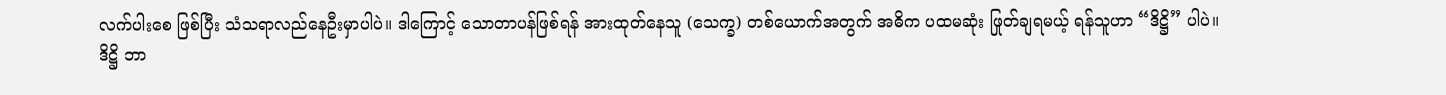လက်ပါးစေ ဖြစ်ပြီး သံသရာလည်နေဦးမှာပါပဲ။ ဒါကြောင့် သောတာပန်ဖြစ်ရန် အားထုတ်နေသူ (သေက္ခ) တစ်ယောက်အတွက် အဓိက ပထမဆုံး ဖြုတ်ချရမယ့် ရန်သူဟာ “ဒိဋ္ဌိ” ပါပဲ။
ဒိဋ္ဌိ ဘာ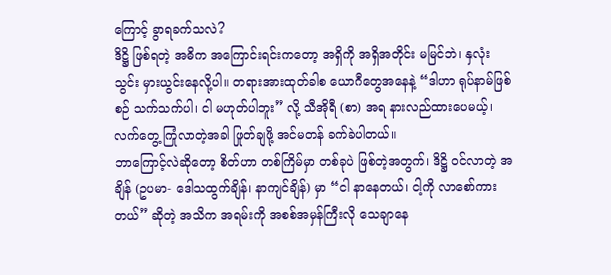ကြောင့် ခွာရခက်သလဲ?
ဒိဋ္ဌိ ဖြစ်ရတဲ့ အဓိက အကြောင်းရင်းကတော့ အရှိကို အရှိအတိုင်း မမြင်ဘဲ၊ နှလုံးသွင်း မှားယွင်းနေလို့ပါ။ တရားအားထုတ်ခါစ ယောဂီတွေအနေနဲ့ “ဒါဟာ ရုပ်နာမ်ဖြစ်စဉ် သက်သက်ပါ၊ ငါ မဟုတ်ပါဘူး” လို့ သီအိုရီ (စာ) အရ နားလည်ထားပေမယ့်၊ လက်တွေ့ ကြုံလာတဲ့အခါ ဖြုတ်ချဖို့ အင်မတန် ခက်ခဲပါတယ်။
ဘာကြောင့်လဲဆိုတော့ စိတ်ဟာ တစ်ကြိမ်မှာ တစ်ခုပဲ ဖြစ်တဲ့အတွက်၊ ဒိဋ္ဌိ ဝင်လာတဲ့ အချိန် (ဥပမာ- ဒေါသထွက်ချိန်၊ နာကျင်ချိန်) မှာ “ငါ နာနေတယ်၊ ငါ့ကို လာစော်ကားတယ်” ဆိုတဲ့ အသိက အရမ်းကို အစစ်အမှန်ကြီးလို သေချာနေ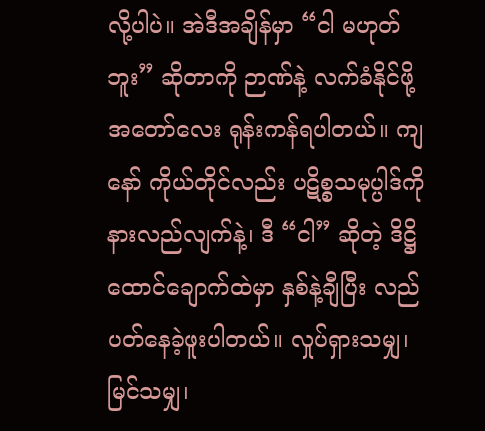လို့ပါပဲ။ အဲဒီအချိန်မှာ “ငါ မဟုတ်ဘူး” ဆိုတာကို ဉာဏ်နဲ့ လက်ခံနိုင်ဖို့ အတော်လေး ရုန်းကန်ရပါတယ်။ ကျနော် ကိုယ်တိုင်လည်း ပဋိစ္စသမုပ္ပါဒ်ကို နားလည်လျက်နဲ့၊ ဒီ “ငါ” ဆိုတဲ့ ဒိဋ္ဌိ ထောင်ချောက်ထဲမှာ နှစ်နဲ့ချီပြီး လည်ပတ်နေခဲ့ဖူးပါတယ်။ လှုပ်ရှားသမျှ၊ မြင်သမျှ၊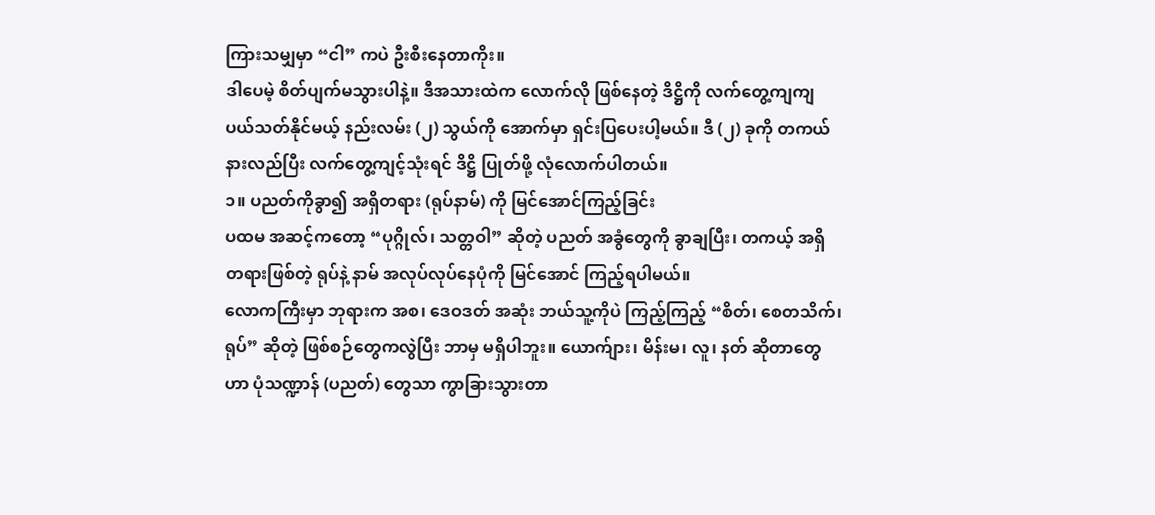ကြားသမျှမှာ “ငါ” ကပဲ ဦးစီးနေတာကိုး။
ဒါပေမဲ့ စိတ်ပျက်မသွားပါနဲ့။ ဒီအသားထဲက လောက်လို ဖြစ်နေတဲ့ ဒိဋ္ဌိကို လက်တွေ့ကျကျ ပယ်သတ်နိုင်မယ့် နည်းလမ်း (၂) သွယ်ကို အောက်မှာ ရှင်းပြပေးပါ့မယ်။ ဒီ (၂) ခုကို တကယ် နားလည်ပြီး လက်တွေ့ကျင့်သုံးရင် ဒိဋ္ဌိ ပြုတ်ဖို့ လုံလောက်ပါတယ်။
၁။ ပညတ်ကိုခွာ၍ အရှိတရား (ရုပ်နာမ်) ကို မြင်အောင်ကြည့်ခြင်း
ပထမ အဆင့်ကတော့ “ပုဂ္ဂိုလ်၊ သတ္တဝါ” ဆိုတဲ့ ပညတ် အခွံတွေကို ခွာချပြီး၊ တကယ့် အရှိတရားဖြစ်တဲ့ ရုပ်နဲ့ နာမ် အလုပ်လုပ်နေပုံကို မြင်အောင် ကြည့်ရပါမယ်။
လောကကြီးမှာ ဘုရားက အစ၊ ဒေဝဒတ် အဆုံး ဘယ်သူ့ကိုပဲ ကြည့်ကြည့် “စိတ်၊ စေတသိက်၊ ရုပ်” ဆိုတဲ့ ဖြစ်စဉ်တွေကလွဲပြီး ဘာမှ မရှိပါဘူး။ ယောက်ျား၊ မိန်းမ၊ လူ၊ နတ် ဆိုတာတွေဟာ ပုံသဏ္ဍာန် (ပညတ်) တွေသာ ကွာခြားသွားတာ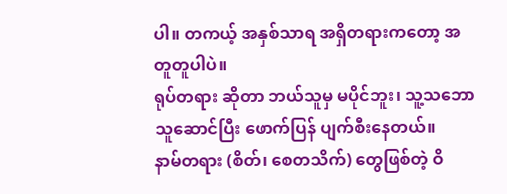ပါ။ တကယ့် အနှစ်သာရ အရှိတရားကတော့ အတူတူပါပဲ။
ရုပ်တရား ဆိုတာ ဘယ်သူမှ မပိုင်ဘူး၊ သူ့သဘောသူဆောင်ပြီး ဖောက်ပြန် ပျက်စီးနေတယ်။
နာမ်တရား (စိတ်၊ စေတသိက်) တွေဖြစ်တဲ့ ဝိ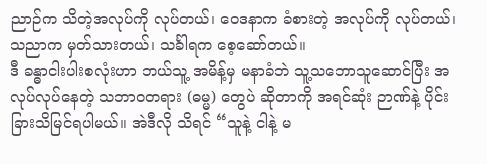ညာဉ်က သိတဲ့အလုပ်ကို လုပ်တယ်၊ ဝေဒနာက ခံစားတဲ့ အလုပ်ကို လုပ်တယ်၊ သညာက မှတ်သားတယ်၊ သင်္ခါရက စေ့ဆော်တယ်။
ဒီ ခန္ဓာငါးပါးစလုံးဟာ ဘယ်သူ့ အမိန့်မှ မနာခံဘဲ သူ့သဘောသူဆောင်ပြီး အလုပ်လုပ်နေတဲ့ သဘာဝတရား (ဓမ္မ) တွေပဲ ဆိုတာကို အရင်ဆုံး ဉာဏ်နဲ့ ပိုင်းခြားသိမြင်ရပါမယ်။ အဲဒီလို သိရင် “သူနဲ့ ငါနဲ့ မ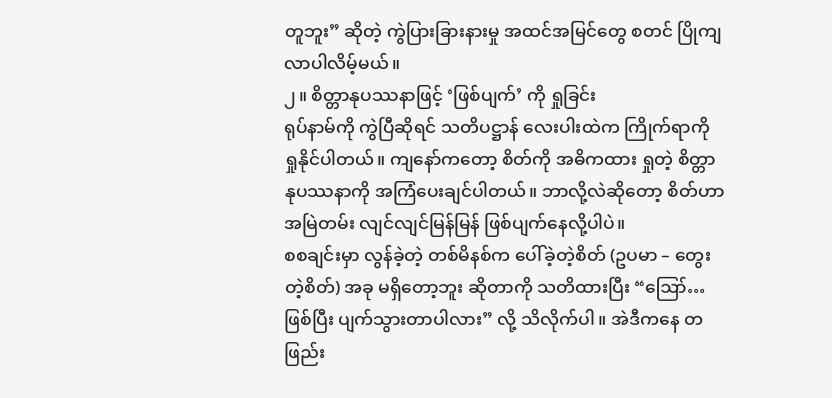တူဘူး” ဆိုတဲ့ ကွဲပြားခြားနားမှု အထင်အမြင်တွေ စတင် ပြိုကျလာပါလိမ့်မယ်။
၂။ စိတ္တာနုပဿနာဖြင့် ‘ဖြစ်ပျက်’ ကို ရှုခြင်း
ရုပ်နာမ်ကို ကွဲပြီဆိုရင် သတိပဋ္ဌာန် လေးပါးထဲက ကြိုက်ရာကို ရှုနိုင်ပါတယ်။ ကျနော်ကတော့ စိတ်ကို အဓိကထား ရှုတဲ့ စိတ္တာနုပဿနာကို အကြံပေးချင်ပါတယ်။ ဘာလို့လဲဆိုတော့ စိတ်ဟာ အမြဲတမ်း လျင်လျင်မြန်မြန် ဖြစ်ပျက်နေလို့ပါပဲ။
စစချင်းမှာ လွန်ခဲ့တဲ့ တစ်မိနစ်က ပေါ်ခဲ့တဲ့စိတ် (ဥပမာ – တွေးတဲ့စိတ်) အခု မရှိတော့ဘူး ဆိုတာကို သတိထားပြီး “ဪ… ဖြစ်ပြီး ပျက်သွားတာပါလား” လို့ သိလိုက်ပါ။ အဲဒီကနေ တဖြည်း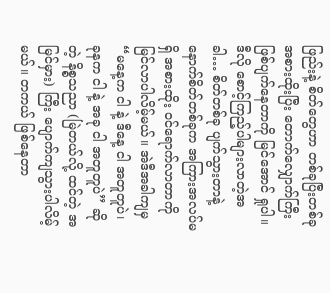ဖြည်းနဲ့ စိတ်တွေဟာ တစ်ခုပြီးတစ်ခု အစားထိုးပြီး တောက်လျှောက်ကြီး ဖြစ်ပျက်နေတာကို မြင်အောင် ရှုပါ။
ဒီလို စောင့်ကြည့်ပါများလာတဲ့အခါ… စိတ်တစ်ခု ပျက်သွားတာနဲ့ နောက်စိတ်တစ်ခုက အကြားအလပ်မရှိ အစားထိုး ဝင်ရောက်လာတာကို မြင်လာပါလိမ့်မယ်။ အဲဒီအခါကျမှ “မနေ့က ငါ နဲ့ ဒီနေ့ ငါ အတူတူပဲ၊ ခုနက ငါ နဲ့ အခု ငါ အတူတူပဲ” ဆိုတဲ့ နိစ္စသညာ (မြဲတယ်လို့ ထင်တဲ့ အမြင်မှား) ကြီး ပျောက်ကျသွားပါလိမ့်မယ်။ တကယ် ဖြစ်နေတာ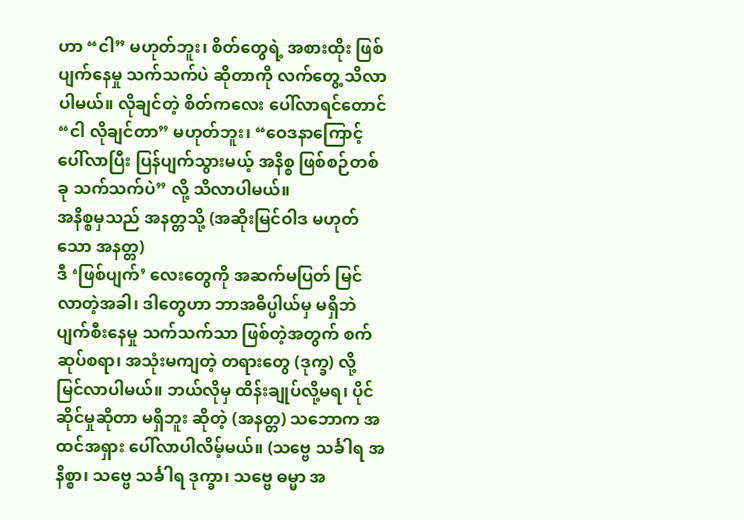ဟာ “ငါ” မဟုတ်ဘူး၊ စိတ်တွေရဲ့ အစားထိုး ဖြစ်ပျက်နေမှု သက်သက်ပဲ ဆိုတာကို လက်တွေ့ သိလာပါမယ်။ လိုချင်တဲ့ စိတ်ကလေး ပေါ်လာရင်တောင် “ငါ လိုချင်တာ” မဟုတ်ဘူး၊ “ဝေဒနာကြောင့် ပေါ်လာပြီး ပြန်ပျက်သွားမယ့် အနိစ္စ ဖြစ်စဉ်တစ်ခု သက်သက်ပဲ” လို့ သိလာပါမယ်။
အနိစ္စမှသည် အနတ္တသို့ (အဆိုးမြင်ဝါဒ မဟုတ်သော အနတ္တ)
ဒီ ‘ဖြစ်ပျက်’ လေးတွေကို အဆက်မပြတ် မြင်လာတဲ့အခါ၊ ဒါတွေဟာ ဘာအဓိပ္ပါယ်မှ မရှိဘဲ ပျက်စီးနေမှု သက်သက်သာ ဖြစ်တဲ့အတွက် စက်ဆုပ်စရာ၊ အသုံးမကျတဲ့ တရားတွေ (ဒုက္ခ) လို့ မြင်လာပါမယ်။ ဘယ်လိုမှ ထိန်းချုပ်လို့မရ၊ ပိုင်ဆိုင်မှုဆိုတာ မရှိဘူး ဆိုတဲ့ (အနတ္တ) သဘောက အထင်အရှား ပေါ်လာပါလိမ့်မယ်။ (သဗ္ဗေ သင်္ခါရ အနိစ္စာ၊ သဗ္ဗေ သင်္ခါရ ဒုက္ခာ၊ သဗ္ဗေ ဓမ္မာ အ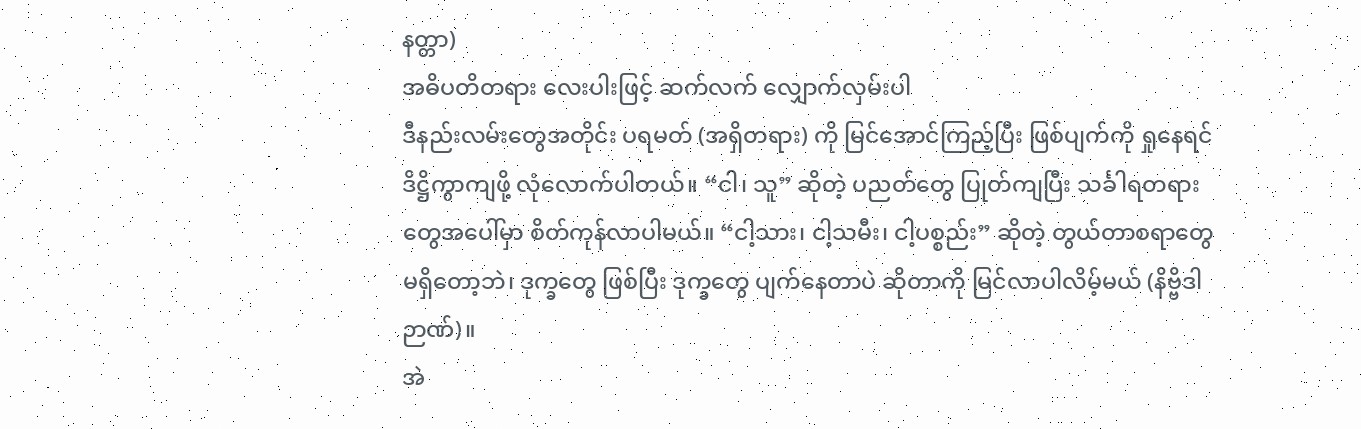နတ္တာ)
အဓိပတိတရား လေးပါးဖြင့် ဆက်လက် လျှောက်လှမ်းပါ
ဒီနည်းလမ်းတွေအတိုင်း ပရမတ် (အရှိတရား) ကို မြင်အောင်ကြည့်ပြီး ဖြစ်ပျက်ကို ရှုနေရင် ဒိဋ္ဌိကွာကျဖို့ လုံလောက်ပါတယ်။ “ငါ၊ သူ” ဆိုတဲ့ ပညတ်တွေ ပြုတ်ကျပြီး သင်္ခါရတရားတွေအပေါ်မှာ စိတ်ကုန်လာပါမယ်။ “ငါ့သား၊ ငါ့သမီး၊ ငါ့ပစ္စည်း” ဆိုတဲ့ တွယ်တာစရာတွေ မရှိတော့ဘဲ၊ ဒုက္ခတွေ ဖြစ်ပြီး ဒုက္ခတွေ ပျက်နေတာပဲ ဆိုတာကို မြင်လာပါလိမ့်မယ် (နိဗ္ဗိဒါဉာဏ်)။
အဲ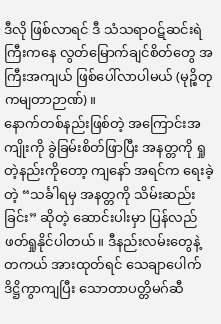ဒီလို ဖြစ်လာရင် ဒီ သံသရာဝဋ်ဆင်းရဲကြီးကနေ လွတ်မြောက်ချင်စိတ်တွေ အကြီးအကျယ် ဖြစ်ပေါ်လာပါမယ် (မုဉ္စိတုကမျတာဉာဏ်)။
နောက်တစ်နည်းဖြစ်တဲ့ အကြောင်းအကျိုးကို ခွဲခြမ်းစိတ်ဖြာပြီး အနတ္တကို ရှုတဲ့နည်းကိုတော့ ကျနော် အရင်က ရေးခဲ့တဲ့ “သင်္ခါရမှ အနတ္တကို သိမ်းဆည်းခြင်း” ဆိုတဲ့ ဆောင်းပါးမှာ ပြန်လည် ဖတ်ရှုနိုင်ပါတယ်။ ဒီနည်းလမ်းတွေနဲ့ တကယ် အားထုတ်ရင် သေချာပေါက် ဒိဋ္ဌိကွာကျပြီး သောတာပတ္တိမဂ်ဆီ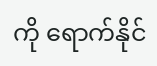ကို ရောက်နိုင်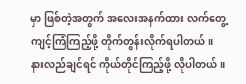မှာ ဖြစ်တဲ့အတွက် အလေးအနက်ထား လက်တွေ့ ကျင့်ကြံကြည့်ဖို့ တိုက်တွန်းလိုက်ရပါတယ်။
နားလည်ချင်ရင် ကိုယ်တိုင်ကြည့်ဖို့ လိုပါတယ်။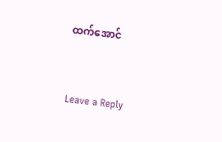ထက်အောင်


Leave a Reply